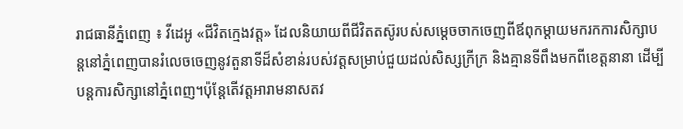រាជធានីភ្នំពេញ ៖ វីដេអូ «ជីវិតក្មេងវត្ត» ដែលនិយាយពីជីវិតតស៊ូរបស់សម្តេចចាកចេញពីឪពុកម្តាយមករកការសិក្សាបន្តនៅភ្នំពេញបានរំលេចចេញនូវតួនាទីដ៏សំខាន់របស់វត្តសម្រាប់ជួយដល់សិស្សក្រីក្រ និងគ្មានទីពឹងមកពីខេត្តនានា ដើម្បីបន្តការសិក្សានៅភ្នំពេញ។ប៉ុន្តែតើវត្តអារាមនាសតវ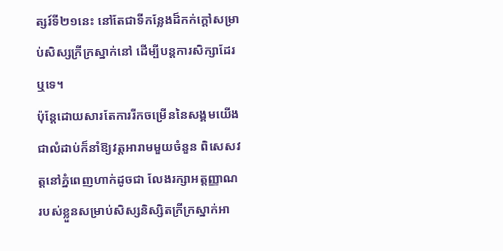ត្សរ៍ទី២១នេះ នៅតែជាទីកន្លែងដ៏កក់ក្តៅសម្រាប់សិស្សក្រីក្រស្នាក់នៅ ដើម្បីបន្តការសិក្សាដែរឬទេ។
ប៉ុន្តែដោយសារតែការរីកចម្រើននៃសង្គមយើងជាលំដាប់ក៏នាំឱ្យវត្តអារាមមួយចំនួន ពិសេសវត្តនៅភ្នំពេញហាក់ដូចជា លែងរក្សាអត្តញ្ញាណរបស់ខ្លួនសម្រាប់សិស្សនិស្សិតក្រីក្រស្នាក់អា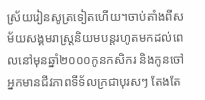ស្រ័យរៀនសូត្រទៀតហើយ។ចាប់តាំងពីសម័យសង្គមរាស្ត្រនិយមបន្តរហូតមកដល់ពេលនៅមុនឆ្នាំ២០០០កូនកសិករ និងកូនចៅអ្នកមានជីវភាពទីទ័លក្រជាបុរសៗ តែងតែ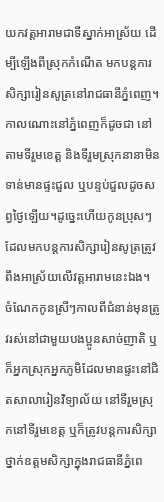យកវត្តអារាមជាទីស្នាក់អាស្រ័យ ដើម្បីឡើងពីស្រុកកំណើត មកបន្តការសិក្សារៀនសូត្រនៅរាជធានីភ្នំពេញ។កាលណោះនៅភ្នំពេញក៏ដូចជា នៅតាមទីរួមខេត្ត និងទីរួមស្រុកនានាមិនទាន់មានផ្ទះជួល ឬបន្ទប់ជួលដូចសព្វថ្ងៃឡើយ។ដូច្នេះហើយកូនប្រុសៗដែលមកបន្តការសិក្សារៀនសូត្រត្រូវពឹងអាស្រ័យលើវត្តអារាមនេះឯង។
ចំណែកកូនស្រីៗកាលពីជំនាន់មុនត្រូវរស់នៅជាមួយបងប្អូនសាច់ញាតិ ឬក៏អ្នកស្រុកអ្នកភូមិដែលមានផ្ទះនៅជិតសាលារៀនវិទ្យាល័យ នៅទីរួមស្រុកនៅទីរួមខេត្ត ឬក៏ត្រូវបន្តការសិក្សាថ្នាក់ឧត្តមសិក្សាក្នុងរាជធានីភ្នំពេ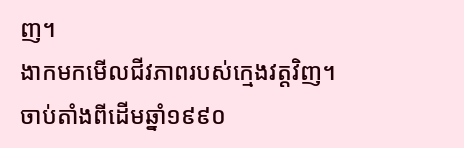ញ។
ងាកមកមើលជីវភាពរបស់ក្មេងវត្តវិញ។ ចាប់តាំងពីដើមឆ្នាំ១៩៩០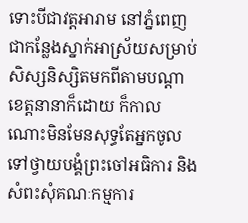ទោះបីជាវត្តអារាម នៅភ្នំពេញជាកន្លែងស្នាក់អាស្រ័យសម្រាប់សិស្សនិស្សិតមកពីតាមបណ្តាខេត្តនានាក៏ដោយ ក៏កាលណោះមិនមែនសុទ្ធតែអ្នកចូលទៅថ្វាយបង្គំព្រះចៅអធិការ និងសំពះសុំគណៈកម្មការ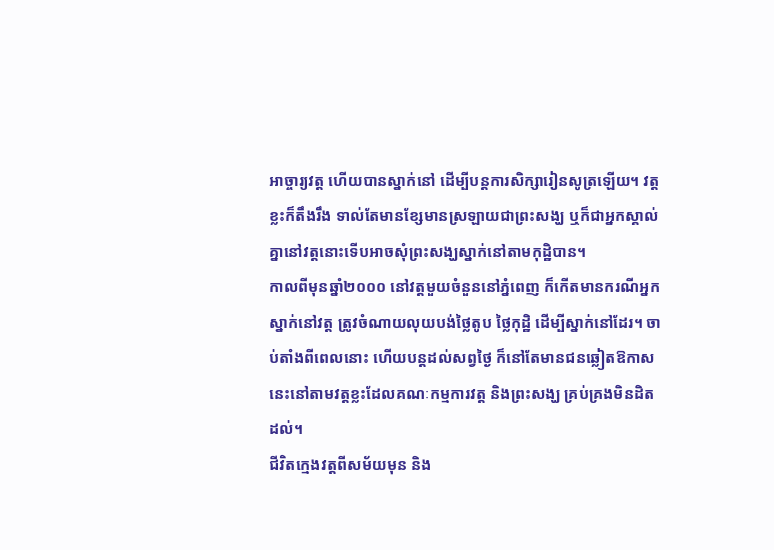អាច្ចារ្យវត្ត ហើយបានស្នាក់នៅ ដើម្បីបន្តការសិក្សារៀនសូត្រឡើយ។ វត្តខ្លះក៏តឹងរឹង ទាល់តែមានខ្សែមានស្រឡាយជាព្រះសង្ឃ ឬក៏ជាអ្នកស្គាល់គ្នានៅវត្តនោះទើបអាចសុំព្រះសង្ឃស្នាក់នៅតាមកុដ្ឋិបាន។
កាលពីមុនឆ្នាំ២០០០ នៅវត្តមួយចំនួននៅភ្នំពេញ ក៏កើតមានករណីអ្នកស្នាក់នៅវត្ត ត្រូវចំណាយលុយបង់ថ្លៃតូប ថ្លៃកុដ្ឋិ ដើម្បីស្នាក់នៅដែរ។ ចាប់តាំងពីពេលនោះ ហើយបន្តដល់សព្វថ្ងៃ ក៏នៅតែមានជនឆ្លៀតឱកាសនេះនៅតាមវត្តខ្លះដែលគណៈកម្មការវត្ត និងព្រះសង្ឃ គ្រប់គ្រងមិនដិតដល់។
ជីវិតក្មេងវត្តពីសម័យមុន និង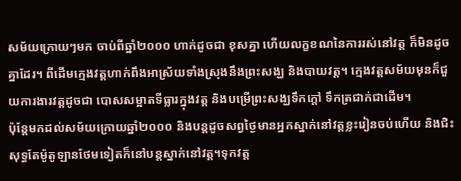សម័យក្រោយៗមក ចាប់ពីឆ្នាំ២០០០ ហាក់ដូចជា ខុសគ្នា ហើយលក្ខខណនៃការរស់នៅវត្ត ក៏មិនដូចគ្នាដែរ។ ពីដើមក្មេងវត្តហាក់ពឹងអាស្រ័យទាំងស្រុងនឹងព្រះសង្ឃ និងបាយវត្ត។ ក្មេងវត្តសម័យមុនក៏ជួយការងារវត្តដូចជា បោសសម្អាតទីធ្លារក្នុងវត្ត និងបម្រើព្រះសង្ឃទឹកក្តៅ ទឹកត្រជាក់ជាដើម។
ប៉ុន្តែមកដល់សម័យក្រោយឆ្នាំ២០០០ និងបន្តដូចសព្វថ្ងៃមានអ្នកស្នាក់នៅវត្តខ្លះរៀនចប់ហើយ និងជិះសុទ្ធតែម៉ូតូឡានថែមទៀតក៏នៅបន្តស្នាក់នៅវត្ត។ទុកវត្ត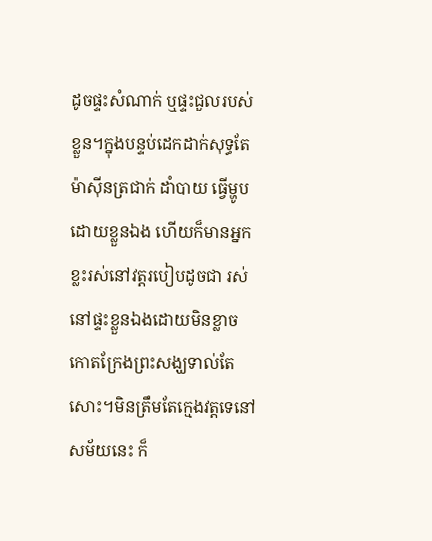ដូចផ្ទះសំណាក់ ឬផ្ទះជួលរបស់ខ្លួន។ក្នុងបន្ទប់ដេកដាក់សុទ្ធតែម៉ាស៊ីនត្រជាក់ ដាំបាយ ធ្វើម្ហូបដោយខ្លួនឯង ហើយក៏មានអ្នកខ្លះរស់នៅវត្តរបៀបដូចជា រស់នៅផ្ទះខ្លួនឯងដោយមិនខ្លាចកោតក្រែងព្រះសង្ឃទាល់តែសោះ។មិនត្រឹមតែក្មេងវត្តទេនៅសម័យនេះ ក៏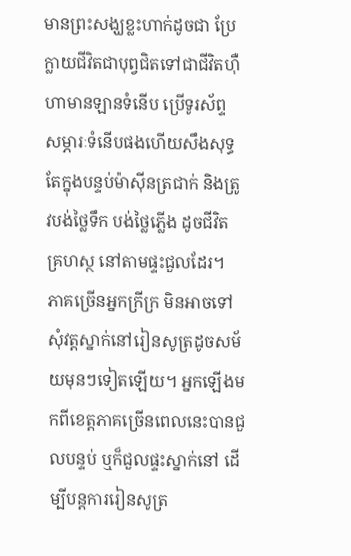មានព្រះសង្ឃខ្លះហាក់ដូចជា ប្រែក្លាយជីវិតជាបុព្វជិតទៅជាជីវិតហ៊ឺហាមានឡានទំនើប ប្រើទូរស័ព្ទសម្ភារៈទំនើបផងហើយសឹងសុទ្ធតែក្នុងបន្ទប់ម៉ាស៊ីនត្រជាក់ និងត្រូវបង់ថ្លៃទឹក បង់ថ្លៃភ្លើង ដូចជីវិតគ្រហស្ថ នៅតាមផ្ទះជួលដែរ។
ភាគច្រើនអ្នកក្រីក្រ មិនអាចទៅសុំវត្តស្នាក់នៅរៀនសូត្រដូចសម័យមុនៗទៀតឡើយ។ អ្នកឡើងមកពីខេត្តភាគច្រើនពេលនេះបានជួលបន្ទប់ ឬក៏ជួលផ្ទះស្នាក់នៅ ដើម្បីបន្តការរៀនសូត្រ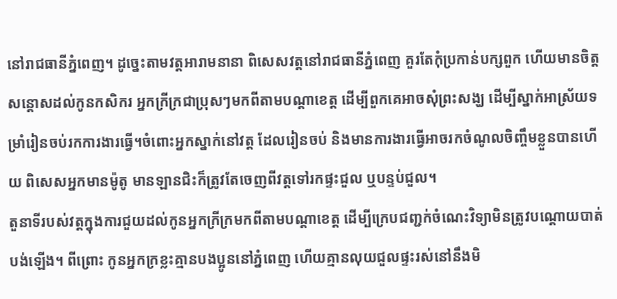នៅរាជធានីភ្នំពេញ។ ដូច្នេះតាមវត្តអារាមនានា ពិសេសវត្តនៅរាជធានីភ្នំពេញ គួរតែកុំប្រកាន់បក្សពួក ហើយមានចិត្តសន្តោសដល់កូនកសិករ អ្នកក្រីក្រជាប្រុសៗមកពីតាមបណ្តាខេត្ត ដើម្បីពួកគេអាចសុំព្រះសង្ឃ ដើម្បីស្នាក់អាស្រ័យទម្រាំរៀនចប់រកការងារធ្វើ។ចំពោះអ្នកស្នាក់នៅវត្ត ដែលរៀនចប់ និងមានការងារធ្វើអាចរកចំណូលចិញ្ចឹមខ្លួនបានហើយ ពិសេសអ្នកមានម៉ូតូ មានឡានជិះក៏ត្រូវតែចេញពីវត្តទៅរកផ្ទះជួល ឬបន្ទប់ជួល។
តួនាទីរបស់វត្តក្នុងការជួយដល់កូនអ្នកក្រីក្រមកពីតាមបណ្តាខេត្ត ដើម្បីក្រេបជញ្ជក់ចំណេះវិទ្យាមិនត្រូវបណ្តោយបាត់បង់ឡើង។ ពីព្រោះ កូនអ្នកក្រខ្លះគ្មានបងប្អូននៅភ្នំពេញ ហើយគ្មានលុយជួលផ្ទះរស់នៅនឹងមិ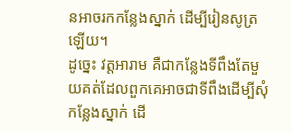នអាចរកកន្លែងស្នាក់ ដើម្បីរៀនសូត្រឡើយ។
ដូច្នេះ វត្តអារាម គឺជាកន្លែងទីពឹងតែមួយគត់ដែលពួកគេអាចជាទីពឹងដើម្បីសុំកន្លែងស្នាក់ ដើ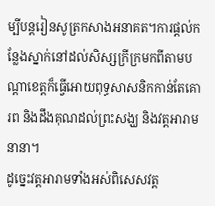ម្បីបន្តរៀនសូត្រកសាងអនាគត។ការផ្តល់កន្លែងស្នាក់នៅដល់សិស្សក្រីក្រមកពីតាមបណ្តាខេត្តក៏ធ្វើអោយពុទ្ធសាសនិកកាន់តែគោរព និងដឹងគុណដល់ព្រះសង្ឃ និងវត្តអារាមនានា។
ដូច្នេះវត្តអារាមទាំងអស់ពិសេសវត្ត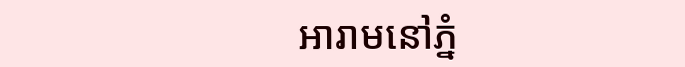អារាមនៅភ្នំ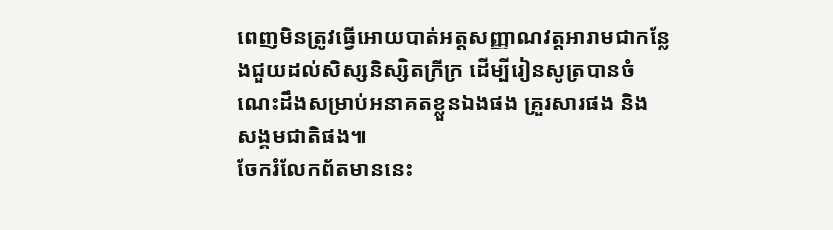ពេញមិនត្រូវធ្វើអោយបាត់អត្តសញ្ញាណវត្តអារាមជាកន្លែងជួយដល់សិស្សនិស្សិតក្រីក្រ ដើម្បីរៀនសូត្របានចំណេះដឹងសម្រាប់អនាគតខ្លួនឯងផង គ្រួរសារផង និង សង្គមជាតិផង៕
ចែករំលែកព័តមាននេះ